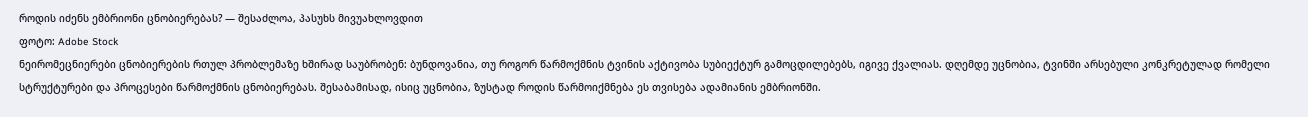როდის იძენს ემბრიონი ცნობიერებას? — შესაძლოა, პასუხს მივუახლოვდით
ფოტო: Adobe Stock
ნეირომეცნიერები ცნობიერების რთულ პრობლემაზე ხშირად საუბრობენ: ბუნდოვანია, თუ როგორ წარმოქმნის ტვინის აქტივობა სუბიექტურ გამოცდილებებს, იგივე ქვალიას. დღემდე უცნობია, ტვინში არსებული კონკრეტულად რომელი სტრუქტურები და პროცესები წარმოქმნის ცნობიერებას. შესაბამისად, ისიც უცნობია, ზუსტად როდის წარმოიქმნება ეს თვისება ადამიანის ემბრიონში.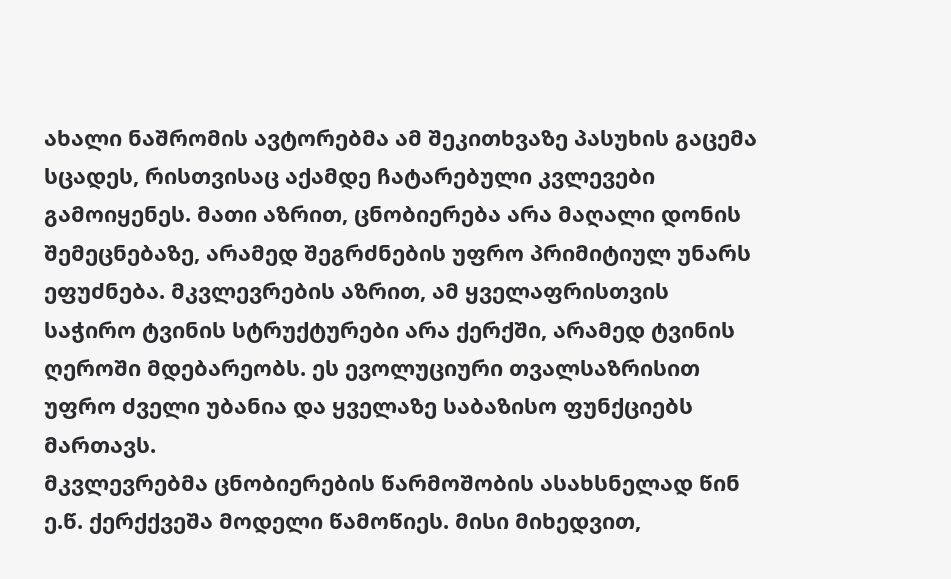ახალი ნაშრომის ავტორებმა ამ შეკითხვაზე პასუხის გაცემა სცადეს, რისთვისაც აქამდე ჩატარებული კვლევები გამოიყენეს. მათი აზრით, ცნობიერება არა მაღალი დონის შემეცნებაზე, არამედ შეგრძნების უფრო პრიმიტიულ უნარს ეფუძნება. მკვლევრების აზრით, ამ ყველაფრისთვის საჭირო ტვინის სტრუქტურები არა ქერქში, არამედ ტვინის ღეროში მდებარეობს. ეს ევოლუციური თვალსაზრისით უფრო ძველი უბანია და ყველაზე საბაზისო ფუნქციებს მართავს.
მკვლევრებმა ცნობიერების წარმოშობის ასახსნელად წინ ე.წ. ქერქქვეშა მოდელი წამოწიეს. მისი მიხედვით,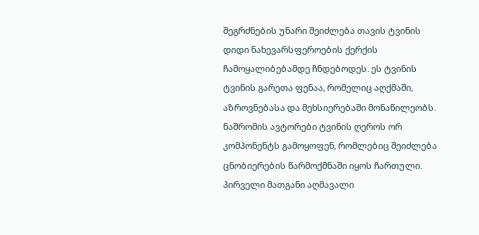შეგრძნების უნარი შეიძლება თავის ტვინის დიდი ნახევარსფეროების ქერქის ჩამოყალიბებამდე ჩნდებოდეს. ეს ტვინის ტვინის გარეთა ფენაა, რომელიც აღქმაში, აზროვნებასა და მეხსიერებაში მონაწილეობს.
ნაშრომის ავტორები ტვინის ღეროს ორ კომპონენტს გამოყოფენ, რომლებიც შეიძლება ცნობიერების წარმოქმნაში იყოს ჩართული.
პირველი მათგანი აღმავალი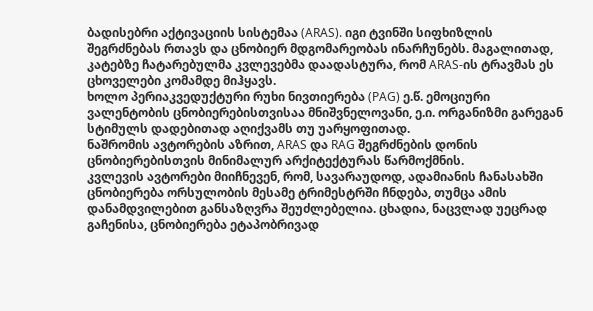ბადისებრი აქტივაციის სისტემაა (ARAS). იგი ტვინში სიფხიზლის შეგრძნებას რთავს და ცნობიერ მდგომარეობას ინარჩუნებს. მაგალითად, კატებზე ჩატარებულმა კვლევებმა დაადასტურა, რომ ARAS-ის ტრავმას ეს ცხოველები კომამდე მიჰყავს.
ხოლო პერიაკვედუქტური რუხი ნივთიერება (PAG) ე.წ. ემოციური ვალენტობის ცნობიერებისთვისაა მნიშვნელოვანი, ე.ი. ორგანიზმი გარეგან სტიმულს დადებითად აღიქვამს თუ უარყოფითად.
ნაშრომის ავტორების აზრით, ARAS და RAG შეგრძნების დონის ცნობიერებისთვის მინიმალურ არქიტექტურას წარმოქმნის.
კვლევის ავტორები მიიჩნევენ, რომ, სავარაუდოდ, ადამიანის ჩანასახში ცნობიერება ორსულობის მესამე ტრიმესტრში ჩნდება, თუმცა ამის დანამდვილებით განსაზღვრა შეუძლებელია. ცხადია, ნაცვლად უეცრად გაჩენისა, ცნობიერება ეტაპობრივად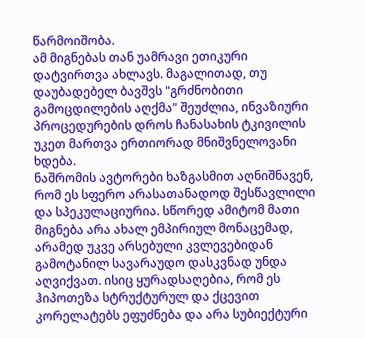წარმოიშობა.
ამ მიგნებას თან უამრავი ეთიკური დატვირთვა ახლავს. მაგალითად, თუ დაუბადებელ ბავშვს "გრძნობითი გამოცდილების აღქმა" შეუძლია, ინვაზიური პროცედურების დროს ჩანასახის ტკივილის უკეთ მართვა ერთიორად მნიშვნელოვანი ხდება.
ნაშრომის ავტორები ხაზგასმით აღნიშნავენ, რომ ეს სფერო არასათანადოდ შესწავლილი და სპეკულაციურია. სწორედ ამიტომ მათი მიგნება არა ახალ ემპირიულ მონაცემად, არამედ უკვე არსებული კვლევებიდან გამოტანილ სავარაუდო დასკვნად უნდა აღვიქვათ. ისიც ყურადსაღებია, რომ ეს ჰიპოთეზა სტრუქტურულ და ქცევით კორელატებს ეფუძნება და არა სუბიექტური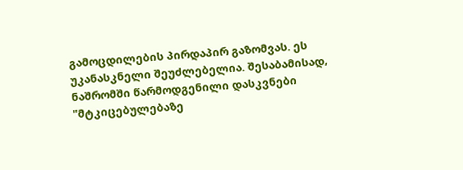გამოცდილების პირდაპირ გაზომვას. ეს უკანასკნელი შეუძლებელია. შესაბამისად, ნაშრომში წარმოდგენილი დასკვნები "მტკიცებულებაზე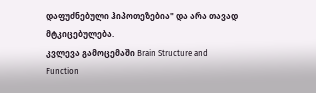დაფუძნებული ჰიპოთეზებია" და არა თავად მტკიცებულება.
კვლევა გამოცემაში Brain Structure and Function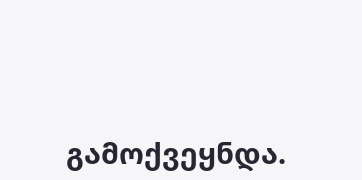გამოქვეყნდა.